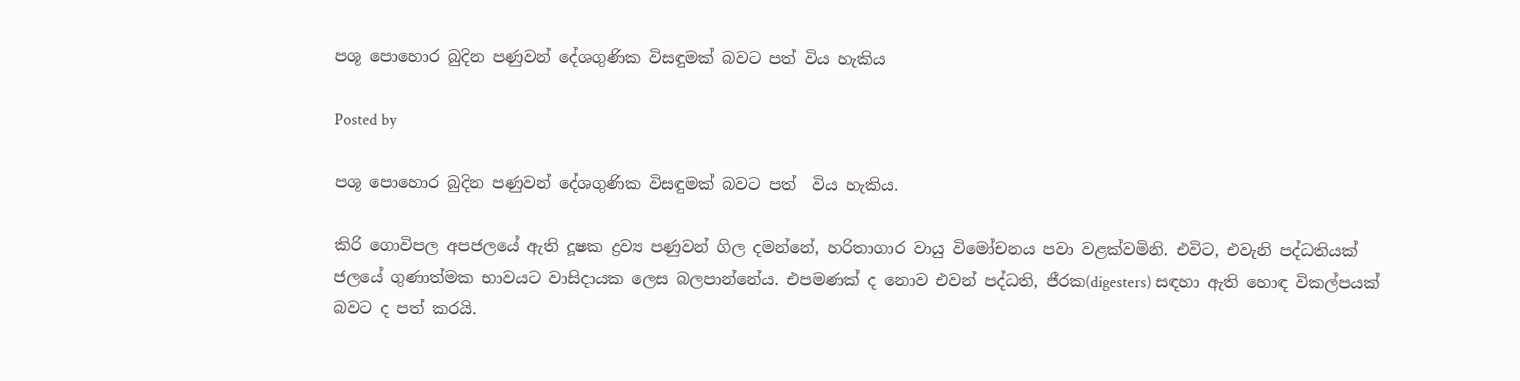පශූ පොහොර බුදින පණුවන් දේශගුණික විසඳුමක් බවට පත් විය හැකිය

Posted by

පශූ පොහොර බුදින පණුවන් දේශගුණික විසඳුමක් බවට පත්  විය හැකිය.

කිරි ගොවිපල අපජලයේ ඇති දූෂක ද්‍රව්‍ය පණුවන් ගිල දමන්නේ, හරිතාගාර වායු විමෝචනය පවා වළක්වමිනි. එවිට, එවැනි පද්ධතියක් ජලයේ ගුණාත්මක භාවයට වාසිදායක ලෙස බලපාන්නේය. එපමණක් ද නොව එවන් පද්ධති, ජීරක(digesters) සඳහා ඇති හොඳ විකල්පයක්  බවට ද පත් කරයි.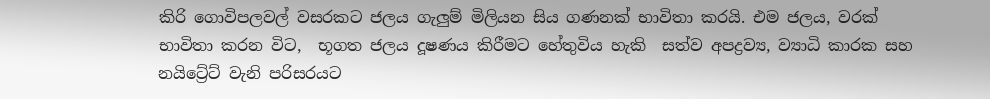කිරි ගොවිපලවල් වසරකට ජලය ගැලුම් මිලියන සිය ගණනක් භාවිතා කරයි. එම ජලය, වරක් භාවිතා කරන විට,  භූගත ජලය දූෂණය කිරීමට හේතුවිය හැකි  සත්ව අපද්‍රව්‍ය, ව්‍යාධි කාරක සහ නයිට්‍රේට් වැනි පරිසරයට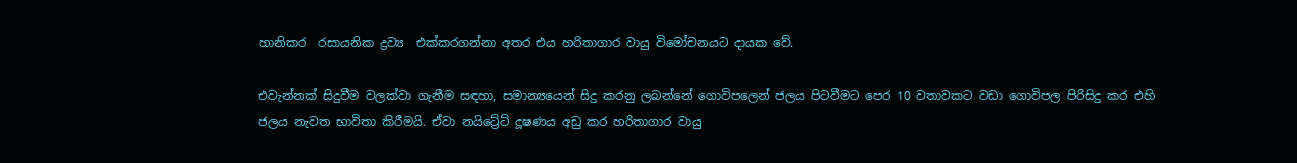හානිකර  රසායනික ද්‍රව්‍ය  එක්කරගන්නා අතර එය හරිතාගාර වායු විමෝචනයට දායක වේ.

එවැන්නක් සිදුවීම වලක්වා ගැනීම සඳහා, සමාන්‍යයෙන් සිදු කරනු ලබන්නේ ගොවිපලෙන් ජලය පිටවීමට පෙර 10 වතාවකට වඩා ගොවිපල පිරිසිදු කර එහි ජලය නැවත භාවිතා කිරීමයි. ඒවා නයිට්‍රේට් දූෂණය අඩු කර හරිතාගාර වායු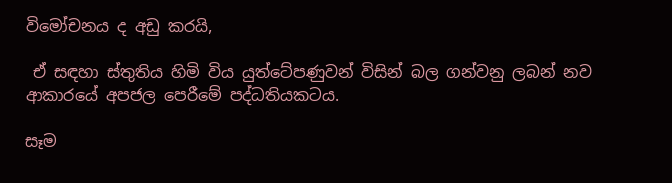විමෝචනය ද අඩු කරයි,

 ඒ සඳහා ස්තුතිය හිමි විය යුත්ටේපණුවන් විසින් බල ගන්වනු ලබන් නව ආකාරයේ අපජල පෙරීමේ පද්ධතියකටය.

සෑම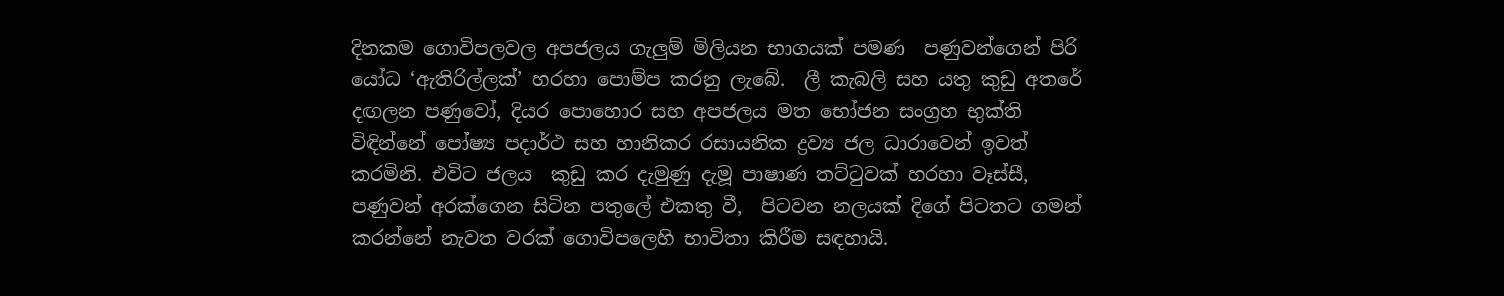දිනකම ගොවිපලවල අපජලය ගැලුම් මිලියන භාගයක් පමණ  පණුවන්ගෙන් පිරි යෝධ ‘ඇතිරිල්ලක්’ හරහා පොම්ප කරනු ලැබේ.  ලී කැබලි සහ යතු කුඩු අතරේ දඟලන පණුවෝ, දියර පොහොර සහ අපජලය මත භෝජන සංග්‍රහ භුක්ති විඳින්නේ පෝෂ්‍ය පදාර්ථ සහ හානිකර රසායනික ද්‍රව්‍ය ජල ධාරාවෙන් ඉවත් කරමිනි. එවිට ජලය  කුඩු කර දැමුණු දැමූ පාෂාණ තට්ටුවක් හරහා වෑස්සී, පණුවන් අරක්ගෙන සිටින පතුලේ එකතු වී,  පිටවන නලයක් දිගේ පිටතට ගමන් කරන්නේ නැවත වරක් ගොවිපලෙහි භාවිතා කිරීම සඳහායි.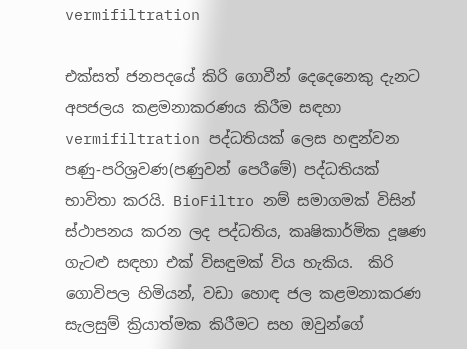vermifiltration

එක්සත් ජනපදයේ කිරි ගොවීන් දෙදෙනෙකු දැනට අපජලය කළමනාකරණය කිරීම සඳහා vermifiltration පද්ධතියක් ලෙස හඳුන්වන පණු-පරිශ්‍රවණ(පණුවන් පෙරීමේ) පද්ධතියක් භාවිතා කරයි. BioFiltro නම් සමාගමක් විසින් ස්ථාපනය කරන ලද පද්ධතිය, කෘෂිකාර්මික දූෂණ ගැටළු සඳහා එක් විසඳුමක් විය හැකිය.  කිරි ගොවිපල හිමියන්, වඩා හොඳ ජල කළමනාකරණ සැලසුම් ක්‍රියාත්මක කිරීමට සහ ඔවුන්ගේ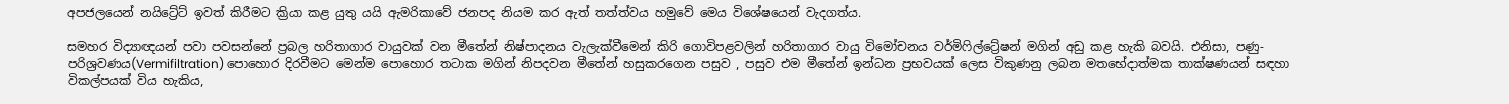අපජලයෙන් නයිට්‍රේට් ඉවත් කිරීමට ක්‍රියා කළ යුතු යයි ඇමරිකාවේ ජනපද නියම කර ඇත් තත්ත්වය හමුවේ මෙය විශේෂයෙන් වැදගත්ය.

සමහර විද්‍යාඥයන් පවා පවසන්නේ ප්‍රබල හරිතාගාර වායුවක් වන මීතේන් නිෂ්පාදනය වැලැක්වීමෙන් කිරි ගොවිපළවලින් හරිතාගාර වායු විමෝචනය වර්මිෆිල්ට්‍රේෂන් මගින් අඩු කළ හැකි බවයි. එනිසා, පණු-පරිශ්‍රවණය(Vermifiltration) පොහොර දිරවීමට මෙන්ම පොහොර තටාක මගින් නිපදවන මීතේන් හසුකරගෙන පසුව , පසුව එම මීතේන් ඉන්ධන ප්‍රභවයක් ලෙස විකුණනු ලබන මතභේදාත්මක තාක්ෂණයන් සඳහා විකල්පයක් විය හැකිය,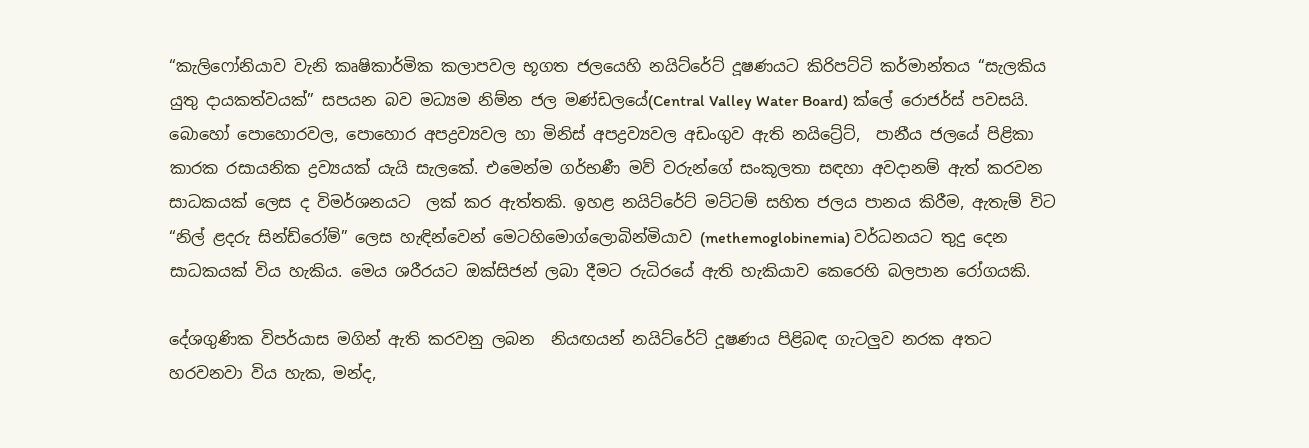“කැලිෆෝනියාව වැනි කෘෂිකාර්මික කලාපවල භූගත ජලයෙහි නයිට්රේට් දූෂණයට කිරිපට්ටි කර්මාන්තය “සැලකිය යුතු දායකත්වයක්” සපයන බව මධ්‍යම නිම්න ජල මණ්ඩලයේ(Central Valley Water Board) ක්ලේ රොජර්ස් පවසයි. බොහෝ පොහොරවල, පොහොර අපද්‍රව්‍යවල හා මිනිස් අපද්‍රව්‍යවල අඩංගුව ඇති නයිට්‍රේට්,  පානීය ජලයේ පිළිකා කාරක රසායනික ද්‍රව්‍යයක් යැයි සැලකේ. එමෙන්ම ගර්භණී මව් වරුන්ගේ සංකූලතා සඳහා අවදානම් ඇත් කරවන සාධකයක් ලෙස ද විමර්ශනයට  ලක් කර ඇත්තකි. ඉහළ නයිට්රේට් මට්ටම් සහිත ජලය පානය කිරීම, ඇතැම් විට “නිල් ළදරු සින්ඩ්රෝම්” ලෙස හැඳින්වෙන් මෙටහිමොග්ලොබින්මියාව (methemoglobinemia) වර්ධනයට තුදු දෙන සාධකයක් විය හැකිය. මෙය ශරීරයට ඔක්සිජන් ලබා දීමට රුධිරයේ ඇති හැකියාව කෙරෙහි බලපාන රෝගයකි.

දේශගුණික විපර්යාස මගින් ඇති කරවනු ලබන  නියඟයන් නයිට්රේට් දූෂණය පිළිබඳ ගැටලුව නරක අතට හරවනවා විය හැක, මන්ද,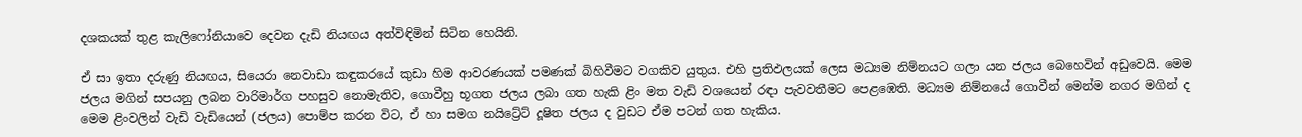දශකයක් තුළ කැලිෆෝනියාවෙ දෙවන දැඩි නියඟය අත්විඳිමින් සිටින හෙයිනි.

ඒ සා ඉතා දරුණු නියඟය, සියෙරා නෙවාඩා කඳුකරයේ කුඩා හිම ආවරණයක් පමණක් බිහිවීමට වගකිව යුතුය. එහි ප්‍රතිඵලයක් ලෙස මධ්‍යම නිම්නයට ගලා යන ජලය බෙහෙවින් අඩුවෙයි. මෙම ජලය මගින් සපයනු ලබන වාරිමාර්ග පහසුව නොමැතිව, ගොවීහු භූගත ජලය ලබා ගත හැකි ළිං මත වැඩි වශයෙන් රඳා පැවවතීමට පෙළඹෙති. මධ්‍යම නිම්නයේ ගොවීන් මෙන්ම නගර මගින් ද මෙම ළිංවලින් වැඩි වැඩියෙන් (ජලය) පොම්ප කරන විට, ඒ හා සමග නයිට්‍රේට් දූෂිත ජලය ද වුඩට ඒම පටන් ගත හැකිය.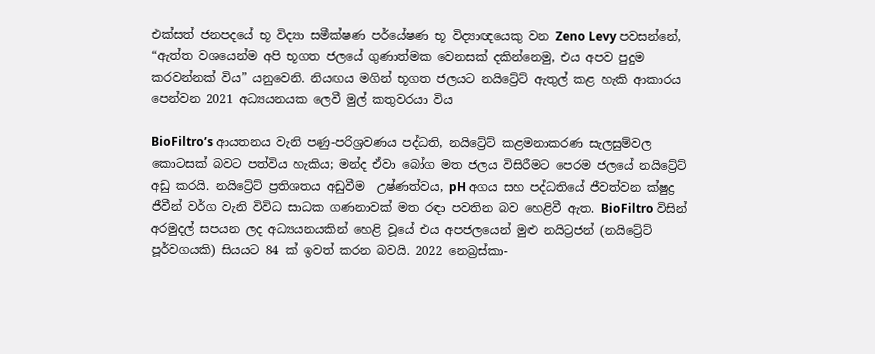එක්සත් ජනපදයේ භූ විද්‍යා සමීක්ෂණ පර්යේෂණ භූ විද්‍යාඥයෙකු වන Zeno Levy පවසන්නේ, “ඇත්ත වශයෙන්ම අපි භූගත ජලයේ ගුණාත්මක වෙනසක් දකින්නෙමු, එය අපව පුදුම කරවන්නක් විය” යනුවෙනි. නියඟය මගින් භූගත ජලයට නයිට්‍රේට් ඇතුල් කළ හැකි ආකාරය පෙන්වන 2021 අධ්‍යයනයක ලෙවී මුල් කතුවරයා විය

BioFiltro’s ආයතනය වැනි පණු-පරිශ්‍රවණය පද්ධති, නයිට්‍රේට් කළමනාකරණ සැලසුම්වල කොටසක් බවට පත්විය හැකිය; මන්ද ඒවා බෝග මත ජලය විසිරීමට පෙරම ජලයේ නයිට්‍රේට් අඩු කරයි. නයිට්‍රේට් ප්‍රතිශතය අඩුවීම  උෂ්ණත්වය, pH අගය සහ පද්ධතියේ ජීවත්වන ක්ෂුද්‍ර ජීවීන් වර්ග වැනි විවිධ සාධක ගණනාවක් මත රඳා පවතින බව හෙළිවී ඇත. BioFiltro විසින් අරමුදල් සපයන ලද අධ්‍යයනයකින් හෙළි වූයේ එය අපජලයෙන් මුළු නයිට්‍රජන් (නයිට්‍රේට් පූර්වගයකි) සියයට 84 ක් ඉවත් කරන බවයි. 2022 නෙබ්‍රස්කා-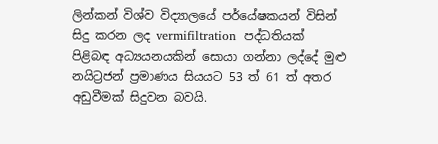ලින්කන් විශ්ව විද්‍යාලයේ පර්යේෂකයන් විසින් සිදු කරන ලද vermifiltration  පද්ධතියක් පිළිබඳ අධ්‍යයනයකින් සොයා ගන්නා ලද්දේ මුළු නයිට්‍රජන් ප්‍රමාණය සියයට 53 ත් 61 ත් අතර අඩුවීමක් සිදුවන බවයි.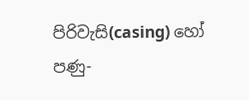පිරිවැසි(casing) හෝ පණු-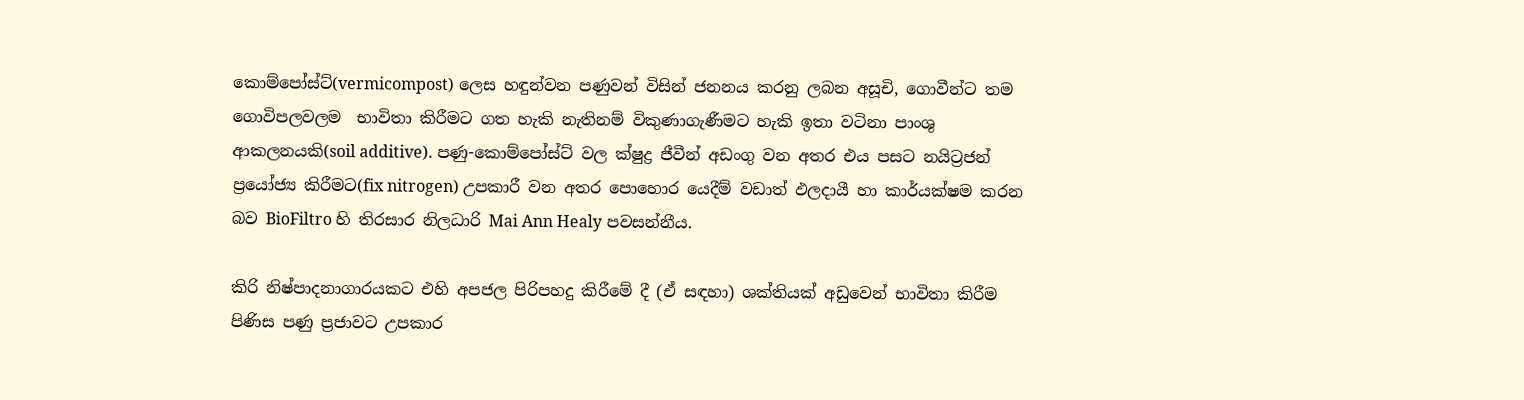කොම්පෝස්ට්(vermicompost) ලෙස හඳුන්වන පණුවන් විසින් ජනනය කරනු ලබන අසූචි, ගොවීන්ට තම ගොවිපලවලම  භාවිතා කිරීමට ගත හැකි නැතිනම් විකුණාගැණීමට හැකි ඉතා වටිනා පාංශු ආකලනයකි(soil additive). පණු-කොම්පෝස්ට් වල ක්ෂුද්‍ර ජීවීන් අඩංගු වන අතර එය පසට නයිට්‍රජන් ප්‍රයෝජ්‍ය කිරීමට(fix nitrogen) උපකාරී වන අතර පොහොර යෙදීම් වඩාත් ඵලදායී හා කාර්යක්ෂම කරන බව BioFiltro හි තිරසාර නිලධාරි Mai Ann Healy පවසන්නීය.

කිරි නිෂ්පාදනාගාරයකට එහි අපජල පිරිපහදු කිරීමේ දී (ඒ සඳහා) ශක්තියක් අඩුවෙන් භාවිතා කිරීම පිණිස පණු ප්‍රජාවට උපකාර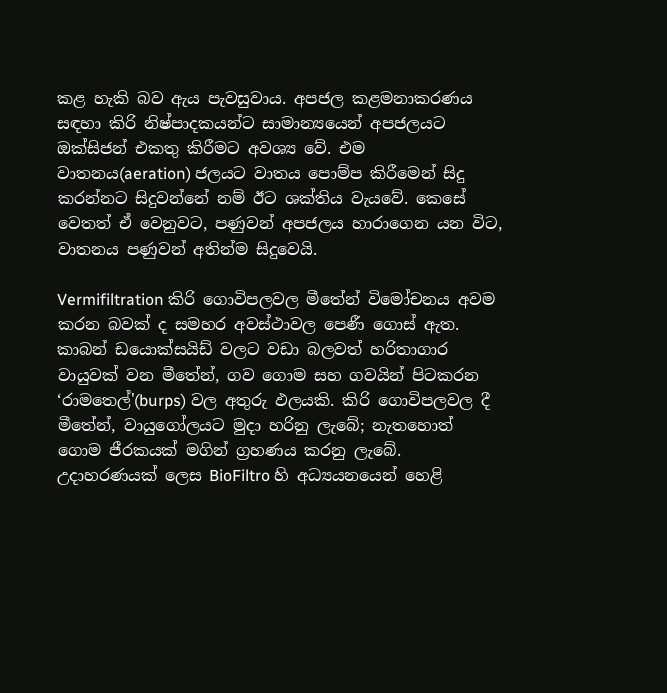කළ හැකි බව ඇය පැවසුවාය. අපජල කළමනාකරණය සඳහා කිරි නිෂ්පාදකයන්ට සාමාන්‍යයෙන් අපජලයට ඔක්සිජන් එකතු කිරීමට අවශ්‍ය වේ. එම වාතනය(aeration) ජලයට වාතය පොම්ප කිරීමෙන් සිදු කරන්නට සිදුවන්නේ නම් ඊට ශක්තිය වැයවේ. කෙසේ වෙතත් ඒ වෙනුවට, පණුවන් අපජලය හාරාගෙන යන විට, වාතනය පණුවන් අතින්ම සිදුවෙයි.

Vermifiltration කිරි ගොවිපලවල මීතේන් විමෝචනය අවම කරන බවක් ද සමහර අවස්ථාවල පෙණී ගොස් ඇත.  කාබන් ඩයොක්සයිඩ් වලට වඩා බලවත් හරිතාගාර වායුවක් වන මීතේන්, ගව ගොම සහ ගවයින් පිටකරන ‘රාමතෙල්'(burps) වල අතුරු ඵලයකි. කිරි ගොවිපලවල දී මීතේන්, වායුගෝලයට මුදා හරිනු ලැබේ; නැතහොත් ගොම ජීරකයක් මගින් ග්‍රහණය කරනු ලැබේ. උදාහරණයක් ලෙස BioFiltro හි අධ්‍යයනයෙන් හෙළි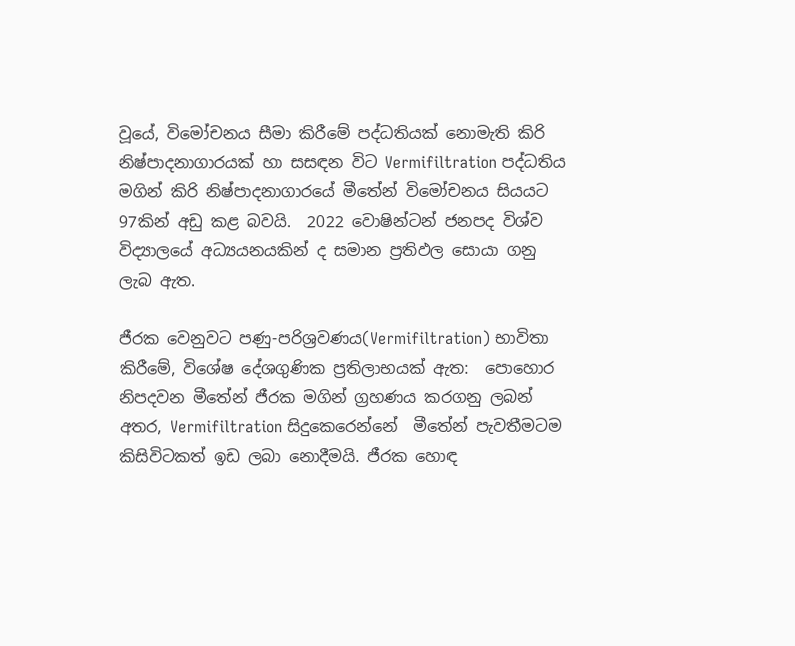වූයේ, විමෝචනය සීමා කිරීමේ පද්ධතියක් නොමැති කිරි නිෂ්පාදනාගාරයක් හා සසඳන විට Vermifiltration පද්ධතිය මගින් කිරි නිෂ්පාදනාගාරයේ මීතේන් විමෝචනය සියයට 97කින් අඩු කළ බවයි.  2022 වොෂින්ටන් ජනපද විශ්ව විද්‍යාලයේ අධ්‍යයනයකින් ද සමාන ප්‍රතිඵල සොයා ගනු ලැබ ඇත.

ජීරක වෙනුවට පණු-පරිශ්‍රවණය(Vermifiltration) භාවිතා කිරීමේ, විශේෂ දේශගුණික ප්‍රතිලාභයක් ඇත:  පොහොර නිපදවන මීතේන් ජීරක මගින් ග්‍රහණය කරගනු ලබන් අතර, Vermifiltration සිදුකෙරෙන්නේ  මීතේන් පැවතීමටම කිසිවිටකත් ඉඩ ලබා නොදීමයි. ජීරක හොඳ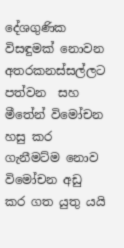දේශගුණික විසඳුමක් නොවන අතරකනස්සල්ලට පත්වන  සහ  මීතේන් විමෝචන හසු කර ගැනීමට්ම නොව විමෝචන අඩු කර ගත යුතු යයි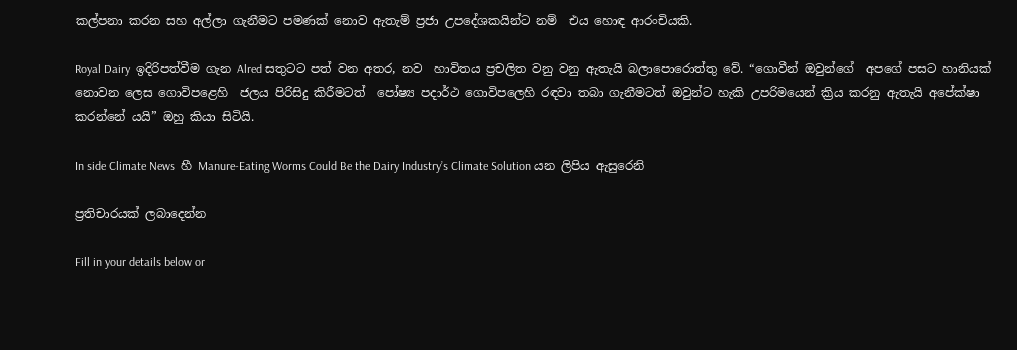කල්පනා කරන සහ අල්ලා ගැනීමට පමණක් නොව ඇතැම් ප්‍රජා උපදේශකයින්ට නම්  එය හොඳ ආරංචියකි.

Royal Dairy  ඉදිරිපත්වීම ගැන Alred සතුටට පත් වන අතර, නව  හාවිතය ප්‍රචලිත වනු වනු ඇතැයි බලාපොරොත්තු වේ. “ගොවීන් ඔවුන්ගේ  අපගේ පසට හානියක් නොවන ලෙස ගොවිපළෙහි  ජලය පිරිසිදු කිරීමටත්  පෝෂ්‍ය පදාර්ථ ගොවිපලෙහි රඳවා තබා ගැනීමටත් ඔවුන්ට හැකි උපරිමයෙන් ක්‍රිය කරනු ඇතැයි අපේක්ෂා කරන්නේ යයි” ඔහු කියා සිටියි.

In side Climate News  හී Manure-Eating Worms Could Be the Dairy Industry’s Climate Solution යන ලිපිය ඇසුරෙනි

ප්‍රතිචාරයක් ලබාදෙන්න

Fill in your details below or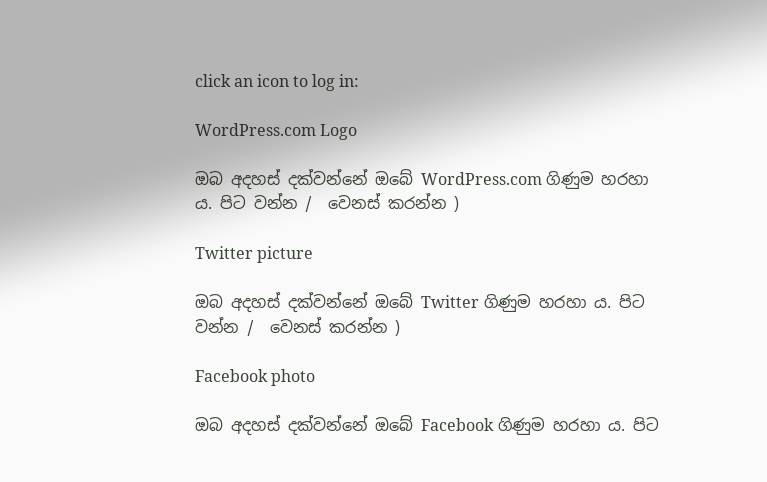click an icon to log in:

WordPress.com Logo

ඔබ අදහස් දක්වන්නේ ඔබේ WordPress.com ගිණුම හරහා ය. පිට වන්න /  වෙනස් කරන්න )

Twitter picture

ඔබ අදහස් දක්වන්නේ ඔබේ Twitter ගිණුම හරහා ය. පිට වන්න /  වෙනස් කරන්න )

Facebook photo

ඔබ අදහස් දක්වන්නේ ඔබේ Facebook ගිණුම හරහා ය. පිට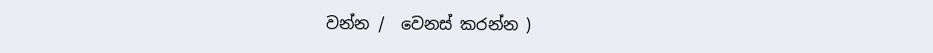වන්න /  වෙනස් කරන්න )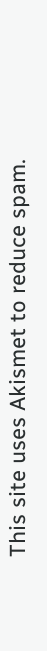This site uses Akismet to reduce spam.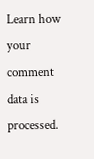Learn how your comment data is processed.